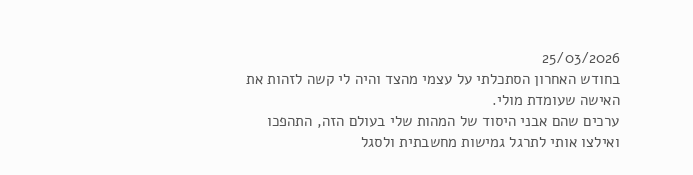25/03/2026
בחודש האחרון הסתכלתי על עצמי מהצד והיה לי קשה לזהות את האישה שעומדת מולי.
ערכים שהם אבני היסוד של המהות שלי בעולם הזה, התהפכו ואילצו אותי לתרגל גמישות מחשבתית ולסגל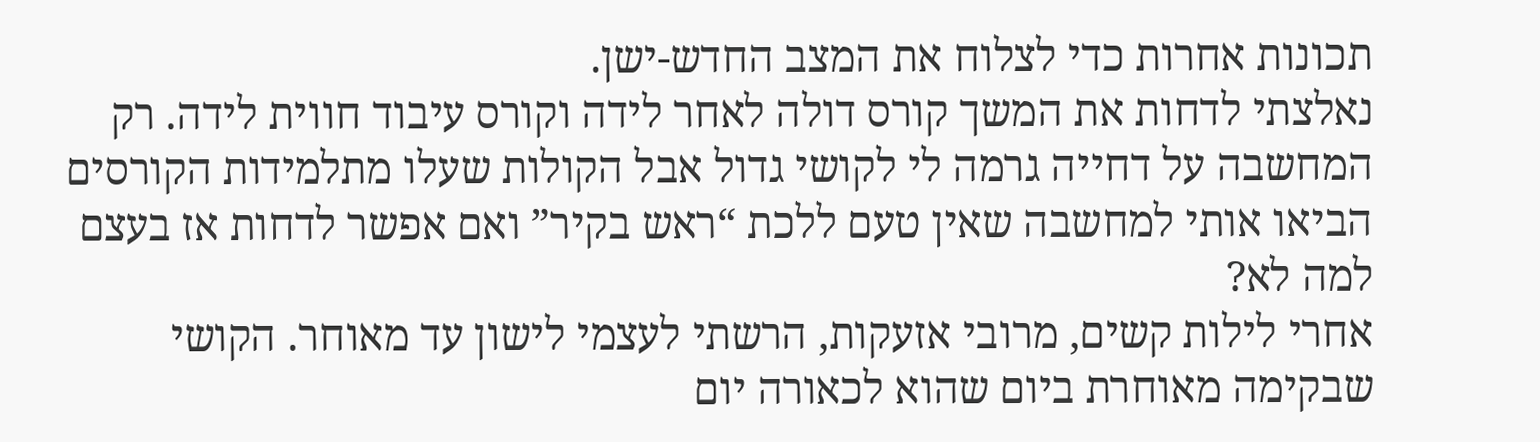תכונות אחרות כדי לצלוח את המצב החדש-ישן.
נאלצתי לדחות את המשך קורס דולה לאחר לידה וקורס עיבוד חווית לידה. רק המחשבה על דחייה גרמה לי לקושי גדול אבל הקולות שעלו מתלמידות הקורסים הביאו אותי למחשבה שאין טעם ללכת “ראש בקיר” ואם אפשר לדחות אז בעצם למה לא?
אחרי לילות קשים, מרובי אזעקות, הרשתי לעצמי לישון עד מאוחר. הקושי שבקימה מאוחרת ביום שהוא לכאורה יום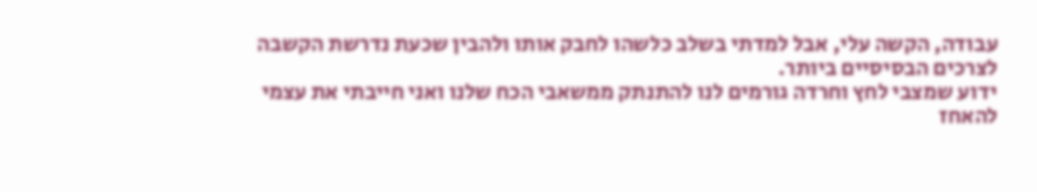עבודה, הקשה עלי, אבל למדתי בשלב כלשהו לחבק אותו ולהבין שכעת נדרשת הקשבה לצרכים הבסיסיים ביותר.
ידוע שמצבי לחץ וחרדה גורמים לנו להתנתק ממשאבי הכח שלנו ואני חייבתי את עצמי להאחז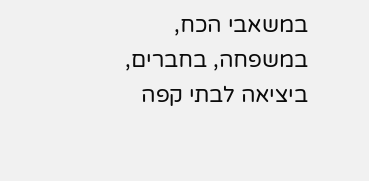במשאבי הכח, במשפחה, בחברים, ביציאה לבתי קפה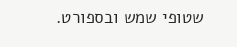שטופי שמש ובספורט.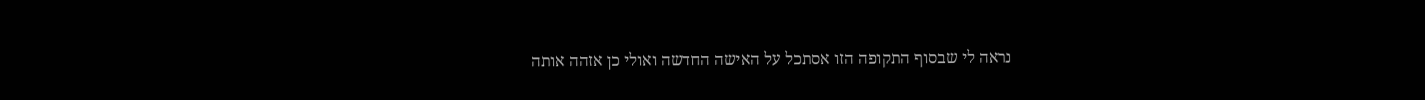נראה לי שבסוף התקופה הזו אסתכל על האישה החדשה ואולי כן אזהה אותה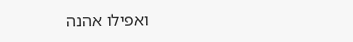ואפילו אהנה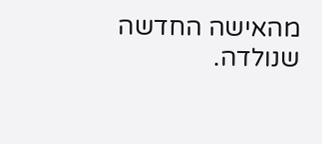מהאישה החדשה שנולדה.